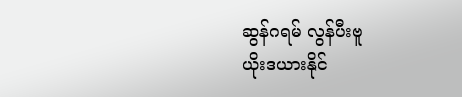ဆွန်ဂရမ် လွန်ပီးဗူ
ယိုးဒယားနိုင်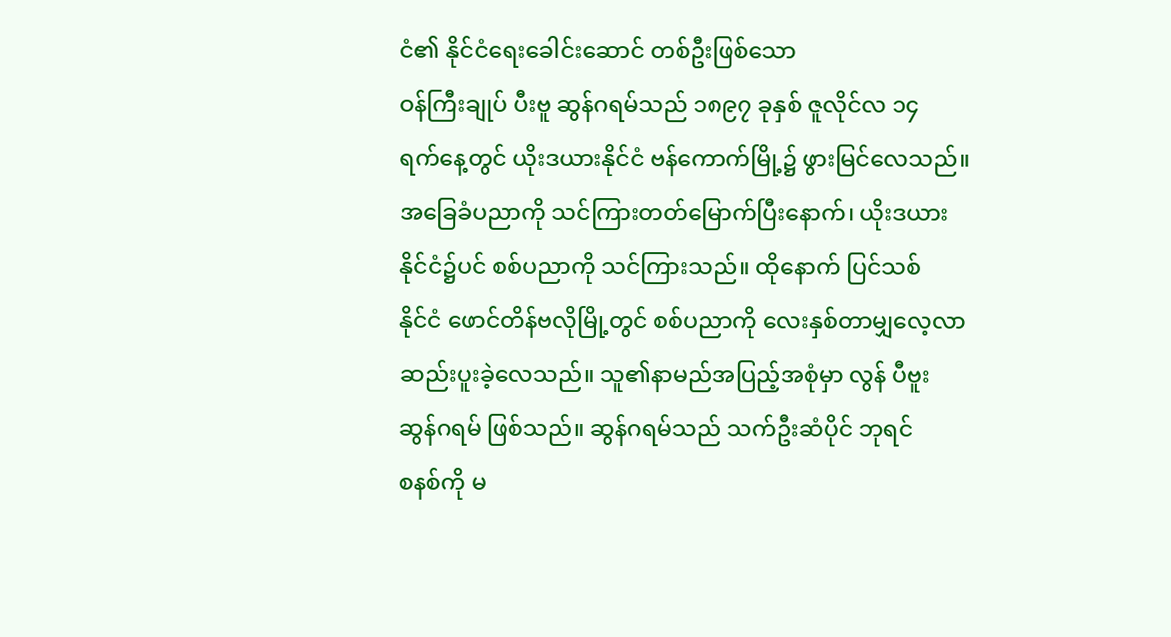ငံ၏ နိုင်ငံရေးခေါင်းဆောင် တစ်ဦးဖြစ်သော
ဝန်ကြီးချုပ် ပီးဗူ ဆွန်ဂရမ်သည် ၁၈၉၇ ခုနှစ် ဇူလိုင်လ ၁၄
ရက်နေ့တွင် ယိုးဒယားနိုင်ငံ ဗန်ကောက်မြို့၌ ဖွားမြင်လေသည်။
အခြေခံပညာကို သင်ကြားတတ်မြောက်ပြီးနောက်၊ ယိုးဒယား
နိုင်ငံ၌ပင် စစ်ပညာကို သင်ကြားသည်။ ထိုနောက် ပြင်သစ်
နိုင်ငံ ဖောင်တိန်ဗလိုမြို့တွင် စစ်ပညာကို လေးနှစ်တာမျှလေ့လာ
ဆည်းပူးခဲ့လေသည်။ သူ၏နာမည်အပြည့်အစုံမှာ လွန် ပီဗူး
ဆွန်ဂရမ် ဖြစ်သည်။ ဆွန်ဂရမ်သည် သက်ဦးဆံပိုင် ဘုရင်
စနစ်ကို မ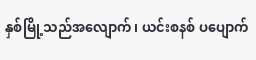နှစ်မြို့သည်အလျောက်၊ ယင်းစနစ် ပပျောက်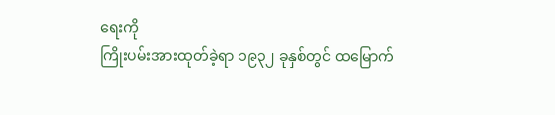ရေးကို
ကြိုးပမ်းအားထုတ်ခဲ့ရာ ၁၉၃၂ ခုနှစ်တွင် ထမြောက်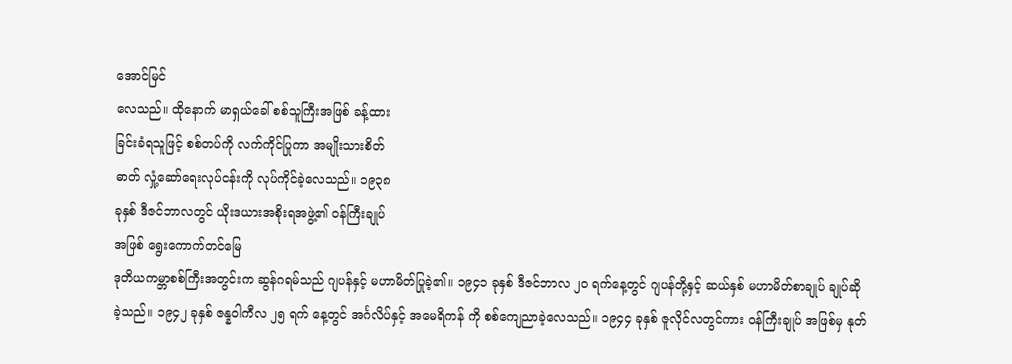အောင်မြင်
လေသည်။ ထိုနောက် မာရှယ်ခေါ် စစ်သူကြီးအဖြစ် ခန့်ထား
ခြင်းခံရသူဖြင့် စစ်တပ်ကို လက်ကိုင်ပြုကာ အမျိုးသားစိတ်
ဓာတ် လှုံ့ဆော်ရေးလုပ်ငန်းကို လုပ်ကိုင်ခဲ့လေသည်။ ၁၉၃၈
ခုနှစ် ဒီဇင်ဘာလတွင် ယိုးဒယားအစိုးရအဖွဲ့၏ ဝန်ကြီးချုပ်
အဖြစ် ရွေးကောက်တင်မြေ
ဒုတိယကမ္ဘာစစ်ကြီးအတွင်းက ဆွန်ဂရမ်သည် ဂျပန်နှင့် မဟာမိတ်ပြုခဲ့၏။ ၁၉၄၁ ခုနှစ် ဒီဇင်ဘာလ ၂ဝ ရက်နေ့တွင် ဂျပန်တို့နှင့် ဆယ်နှစ် မဟာမိတ်စာချုပ် ချုပ်ဆိုခဲ့သည်။ ၁၉၄၂ ခုနှစ် ဇန္နဝါကီလ ၂၅ ရက် နေ့တွင် အင်္ဂလိပ်နှင့် အမေရိကန် ကို စစ်ကျေညာခဲ့လေသည်။ ၁၉၄၄ ခုနှစ် ဇူလိုင်လတွင်ကား ဝန်ကြီးချုပ် အဖြစ်မှ နုတ်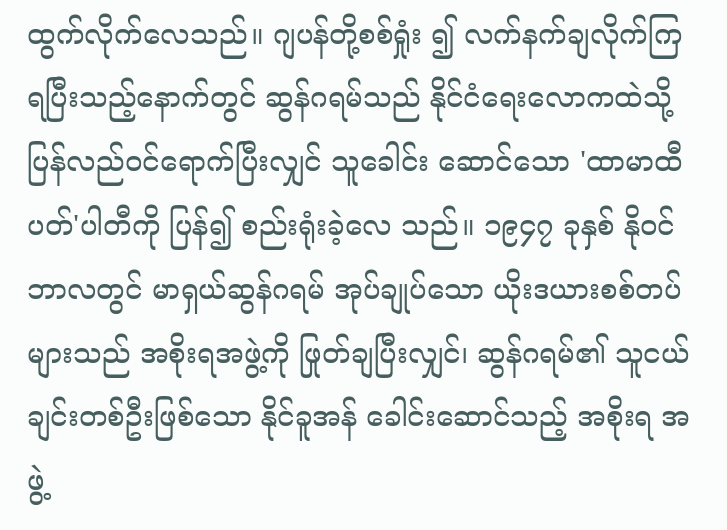ထွက်လိုက်လေသည်။ ဂျပန်တို့စစ်ရှုံး ၍ လက်နက်ချလိုက်ကြရပြီးသည့်နောက်တွင် ဆွန်ဂရမ်သည် နိုင်ငံရေးလောကထဲသို့ ပြန်လည်ဝင်ရောက်ပြီးလျှင် သူခေါင်း ဆောင်သော 'ထာမာထီပတ်'ပါတီကို ပြန်၍ စည်းရုံးခဲ့လေ သည်။ ၁၉၄၇ ခုနှစ် နိုဝင်ဘာလတွင် မာရှယ်ဆွန်ဂရမ် အုပ်ချုပ်သော ယိုးဒယားစစ်တပ်များသည် အစိုးရအဖွဲ့ကို ဖြုတ်ချပြီးလျှင်၊ ဆွန်ဂရမ်၏ သူငယ်ချင်းတစ်ဦးဖြစ်သော နိုင်ခူအန် ခေါင်းဆောင်သည့် အစိုးရ အဖွဲ့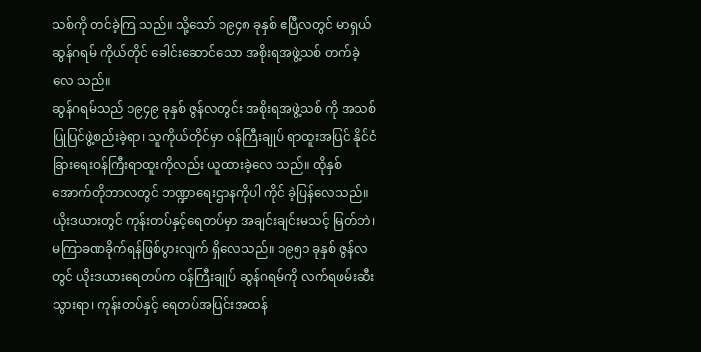သစ်ကို တင်ခဲ့ကြ သည်။ သို့သော် ၁၉၄၈ ခုနှစ် ဧပြီလတွင် မာရှယ် ဆွန်ဂရမ် ကိုယ်တိုင် ခေါင်းဆောင်သော အစိုးရအဖွဲ့သစ် တက်ခဲ့လေ သည်။
ဆွန်ဂရမ်သည် ၁၉၄၉ ခုနှစ် ဇွန်လတွင်း အစိုးရအဖွဲ့သစ် ကို အသစ်ပြုပြင်ဖွဲ့စည်းခဲ့ရာ၊ သူကိုယ်တိုင်မှာ ဝန်ကြီးချုပ် ရာထူးအပြင် နိုင်ငံခြားရေးဝန်ကြီးရာထူးကိုလည်း ယူထားခဲ့လေ သည်။ ထိုနှစ် အောက်တိုဘာလတွင် ဘဏ္ဍာရေးဌာနကိုပါ ကိုင် ခဲ့ပြန်လေသည်။
ယိုးဒယားတွင် ကုန်းတပ်နှင့်ရေတပ်မှာ အချင်းချင်းမသင့် မြတ်ဘဲ၊ မကြာခဏခိုက်ရန်ဖြစ်ပွားလျက် ရှိလေသည်။ ၁၉၅၁ ခုနှစ် ဇွန်လတွင် ယိုးဒယားရေတပ်က ဝန်ကြီးချုပ် ဆွန်ဂရမ်ကို လက်ရဖမ်းဆီးသွားရာ၊ ကုန်းတပ်နှင့် ရေတပ်အပြင်းအထန်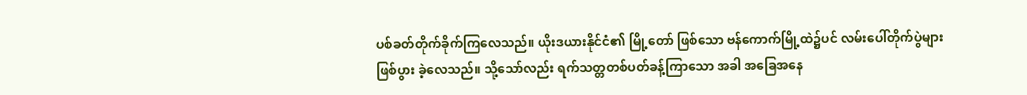ပစ်ခတ်တိုက်ခိုက်ကြလေသည်။ ယိုးဒယားနိုင်ငံ၏ မြို့တော် ဖြစ်သော ဗန်ကောက်မြို့ထဲ၌ပင် လမ်းပေါ်တိုက်ပွဲများ ဖြစ်ပွား ခဲ့လေသည်။ သို့သော်လည်း ရက်သတ္တတစ်ပတ်ခန့်ကြာသော အခါ အခြေအနေ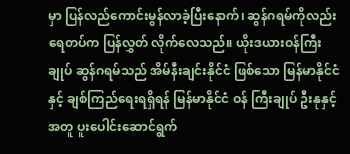မှာ ပြန်လည်ကောင်းမွန်လာခဲ့ပြီးနောက်၊ ဆွန်ဂရမ်ကိုလည်း ရေတပ်က ပြန်လွှတ် လိုက်လေသည်။ ယိုးဒယားဝန်ကြီးချုပ် ဆွန်ဂရမ်သည် အိမ်နီးချင်းနိုင်ငံ ဖြစ်သော မြန်မာနိုင်ငံနှင့် ချစ်ကြည်ရေးရရှိရန် မြန်မာနိုင်ငံ ဝန် ကြီးချုပ် ဦးနုနှင့်အတူ ပူးပေါင်းဆောင်ရွက်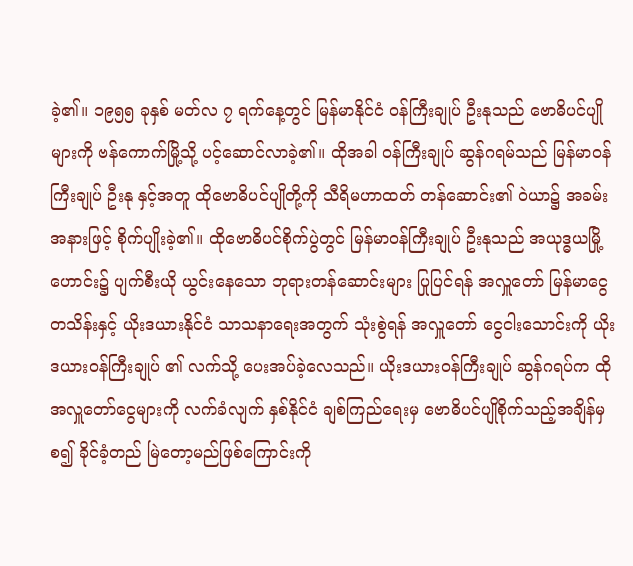ခဲ့၏။ ၁၉၅၅ ခုနှစ် မတ်လ ၇ ရက်နေ့တွင် မြန်မာနိုင်ငံ ဝန်ကြီးချုပ် ဦးနုသည် ဗောဓိပင်ပျိုများကို ဗန်ကောက်မြို့သို့ ပင့်ဆောင်လာခဲ့၏။ ထိုအခါ ဝန်ကြီးချုပ် ဆွန်ဂရမ်သည် မြန်မာဝန်ကြီးချုပ် ဦးနု နှင့်အတူ ထိုဗောဓိပင်ပျိုတို့ကို သီရိမဟာထတ် တန်ဆောင်း၏ ဝဲယာ၌ အခမ်းအနားဖြင့် စိုက်ပျိုးခဲ့၏။ ထိုဗောဓိပင်စိုက်ပွဲတွင် မြန်မာဝန်ကြီးချုပ် ဦးနုသည် အယုဒ္ဓယမြို့ဟောင်း၌ ပျက်စီးယို ယွင်းနေသော ဘုရားတန်ဆောင်းများ ပြုပြင်ရန် အလှူတော် မြန်မာငွေ တသိန်းနှင့် ယိုးဒယားနိုင်ငံ သာသနာရေးအတွက် သုံးစွဲရန် အလှူတော် ငွေငါးသောင်းကို ယိုးဒယားဝန်ကြီးချုပ် ၏ လက်သို့ ပေးအပ်ခဲ့လေသည်။ ယိုးဒယားဝန်ကြီးချုပ် ဆွန်ဂရပ်က ထိုအလှူတော်ငွေများကို လက်ခံလျက် နှစ်နိုင်ငံ ချစ်ကြည်ရေးမှ ဗောဓိပင်ပျိုစိုက်သည့်အချိန်မှစ၍ ခိုင်ခံ့တည် မြဲတော့မည်ဖြစ်ကြောင်းကို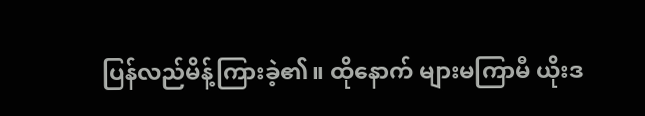ပြန်လည်မိန့်ကြားခဲ့၏။ ထိုနောက် များမကြာမီ ယိုးဒ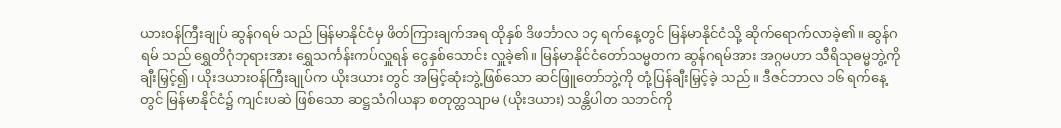ယားဝန်ကြီးချုပ် ဆွန်ဂရမ် သည် မြန်မာနိုင်ငံမှ ဖိတ်ကြားချက်အရ ထိုနှစ် ဒိဖင်္ဘာလ ၁၄ ရက်နေ့တွင် မြန်မာနိုင်ငံသို့ ဆိုက်ရောက်လာခဲ့၏။ ဆွန်ဂရမ် သည် ရွှေတိဂုံဘုရားအား ရွှေသင်္ကန်းကပ်လှူရန် ငွေနှစ်သောင်း လှူခဲ့၏။ မြန်မာနိုင်ငံတော်သမ္မတက ဆွန်ဂရမ်အား အဂ္ဂမဟာ သီရိသုဓမ္မဘွဲ့ကို ချီးမြှင့်၍၊ ယိုးဒယားဝန်ကြီးချုပ်က ယိုးဒယား တွင် အမြင့်ဆုံးဘွဲ့ဖြစ်သော ဆင်ဖြူတော်ဘွဲ့ကို တုံ့ပြန်ချီးမြှင့်ခဲ့ သည်။ ဒီဇင်ဘာလ ၁၆ ရက်နေ့တွင် မြန်မာနိုင်ငံ၌ ကျင်းပဆဲ ဖြစ်သော ဆဋ္ဌသံဂါယနာ စတုတ္ထသျာမ (ယိုးဒယား) သန္တိပါတ သဘင်ကို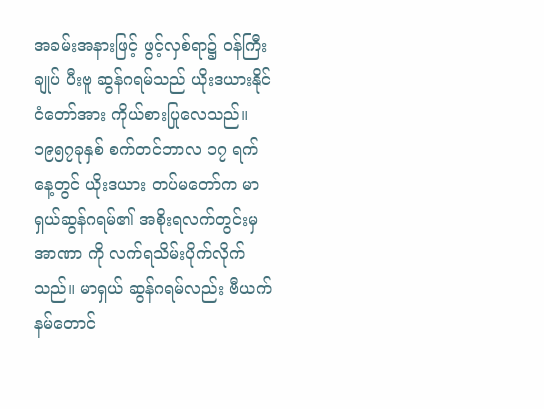အခမ်းအနားဖြင့် ဖွင့်လှစ်ရာ၌ ဝန်ကြီးချုပ် ပီးဗူ ဆွန်ဂရမ်သည် ယိုးဒယားနိုင်ငံတော်အား ကိုယ်စားပြုလေသည်။ ၁၉၅၇ခုနှစ် စက်တင်ဘာလ ၁၇ ရက်နေ့တွင် ယိုးဒယား တပ်မတော်က မာရှယ်ဆွန်ဂရမ်၏ အစိုးရလက်တွင်းမှ အာဏာ ကို လက်ရသိမ်းပိုက်လိုက်သည်။ မာရှယ် ဆွန်ဂရမ်လည်း ဗီယက်နမ်တောင်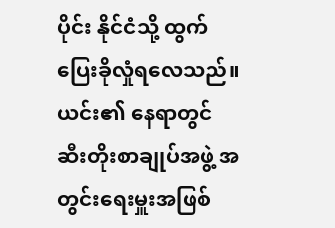ပိုင်း နိုင်ငံသို့ ထွက်ပြေးခိုလှုံရလေသည်။ ယင်း၏ နေရာတွင် ဆီးတိုးစာချုပ်အဖွဲ့ အတွင်းရေးမှူးအဖြစ်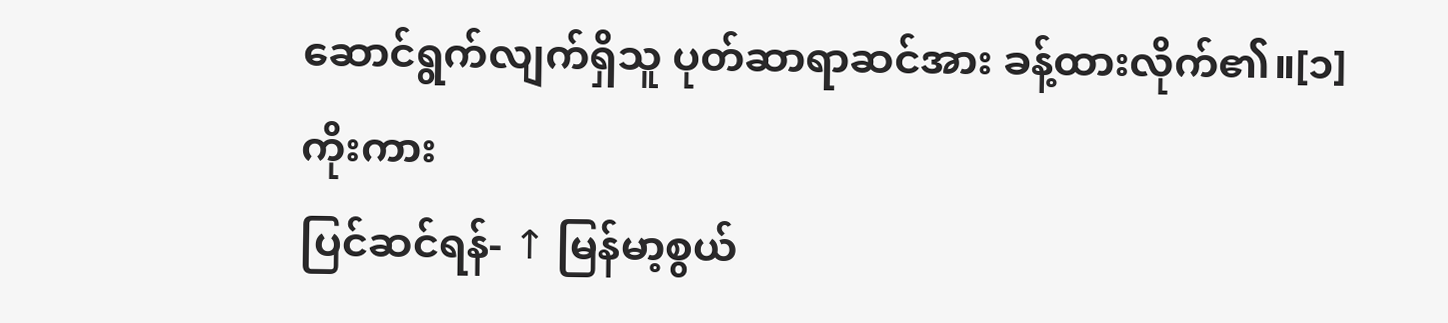ဆောင်ရွက်လျက်ရှိသူ ပုတ်ဆာရာဆင်အား ခန့်ထားလိုက်၏။[၁]
ကိုးကား
ပြင်ဆင်ရန်- ↑ မြန်မာ့စွယ်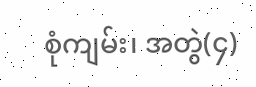စုံကျမ်း၊ အတွဲ(၄)